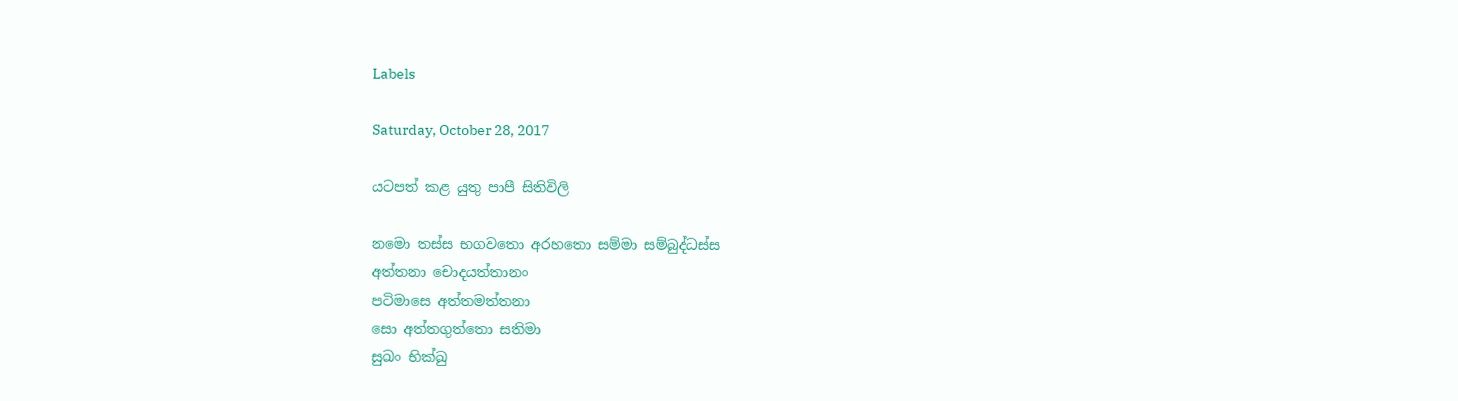Labels

Saturday, October 28, 2017

යටපත් කළ යුතු පාපී සිතිවිලි

නමො තස්ස භගවතො අරහතො සම්මා සම්බුද්ධස්ස
අත්තනා චොදයත්තානං
පටිමාසෙ අත්තමත්තනා
සො අත්තගුත්තො සතිමා
සුඛං භික්ඛු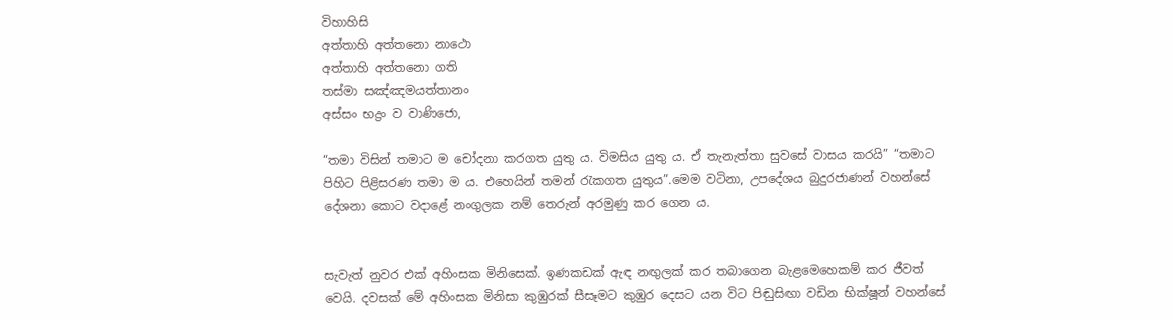විහාහිසි
අත්තාහි අත්තනො නාථො
අත්තාහි අත්තනො ගති
තස්මා සඤ්ඤමයත්තානං
අස්සං භද්‍රං ව වාණිජො,

“තමා විසින් තමාට ම චෝදනා කරගත යුතු ය. විමසිය යුතු ය. ඒ තැනැත්තා සුවසේ වාසය කරයි” “තමාට පිහිට පිළිසරණ තමා ම ය. එහෙයින් තමන් රැකගත යුතුය”.මෙම වටිනා, උපදේශය බුදුරජාණන් වහන්සේ දේශනා කොට වදාළේ නංගුලක නම් තෙරුන් අරමුණු කර ගෙන ය.


සැවැත් නුවර එක් අහිංසක මිනිසෙක්. ඉණකඩක් ඇඳ නඟුලක් කර තබාගෙන බැළමෙහෙකම් කර ජීවත් වෙයි. දවසක් මේ අහිංසක මිනිසා කුඹුරක් සීසෑමට කුඹුර දෙසට යන විට පිඬුසිඟා වඩින භික්ෂූන් වහන්සේ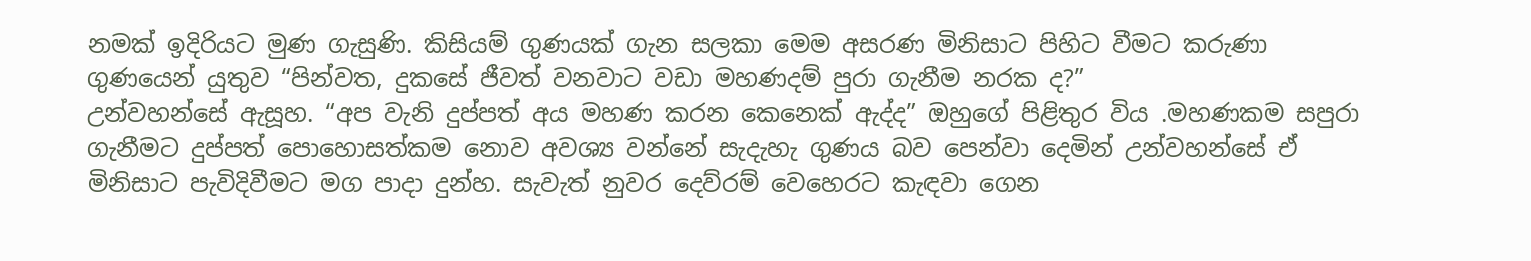නමක් ඉදිරියට මුණ ගැසුණි. කිසියම් ගුණයක් ගැන සලකා මෙම අසරණ මිනිසාට පිහිට වීමට කරුණා ගුණයෙන් යුතුව “පින්වත, දුකසේ ජීවත් වනවාට වඩා මහණදම් පුරා ගැනීම නරක ද?”
උන්වහන්සේ ඇසූහ. “අප වැනි දුප්පත් අය මහණ කරන කෙනෙක් ඇද්ද” ඔහුගේ පිළිතුර විය .මහණකම සපුරා ගැනීමට දුප්පත් පොහොසත්කම නොව අවශ්‍ය වන්නේ සැදැහැ ගුණය බව පෙන්වා දෙමින් උන්වහන්සේ ඒ මිනිසාට පැවිදිවීමට මග පාදා දුන්හ. සැවැත් නුවර දෙව්රම් වෙහෙරට කැඳවා ගෙන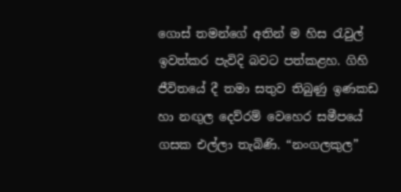ගොස් තමන්ගේ අතින් ම හිස රැවුල් ඉවත්කර පැවිදි බවට පත්කළහ. ගිහි ජීවිතයේ දී තමා සතුව තිබුණු ඉණකඩ හා නඟුල දෙව්රම් වෙහෙර සමීපයේ ගසක එල්ලා තැබිණි. “නංගලකුල”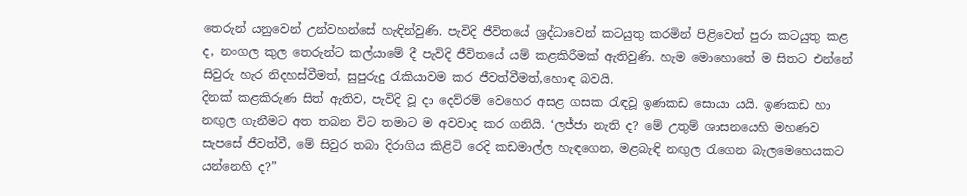තෙරුන් යනුවෙන් උන්වහන්සේ හැඳින්වුණි. පැවිදි ජීවිතයේ ශ්‍රද්ධාවෙන් කටයුතු කරමින් පිළිවෙත් පුරා කටයුතු කළ ද, නංගල කුල තෙරුන්ට කල්යාමේ දී පැවිදි ජීවිතයේ යම් කළකිරීමක් ඇතිවුණි. හැම මොහොතේ ම සිතට එන්නේ සිවුරු හැර නිදහස්වීමත්, සුපුරුදු රැකියාවම කර ජීවත්වීමත්,හොඳ බවයි.
දිනක් කළකිරුණ සිත් ඇතිව, පැවිදි වූ දා දෙව්රම් වෙහෙර අසළ ගසක රැඳවූ ඉණකඩ සොයා යයි. ඉණකඩ හා නඟුල ගැනීමට අත තබන විට තමාට ම අවවාද කර ගනියි. ‘ලජ්ජා නැති ද? මේ උතුම් ශාසනයෙහි මහණව සැපසේ ජීවත්වී, මේ සිවුර තබා දිරාගිය කිළිටි රෙදි කඩමාල්ල හැඳගෙන, මළබැඳි නඟුල රැගෙන බැලමෙහෙයකට යන්නෙහි ද?”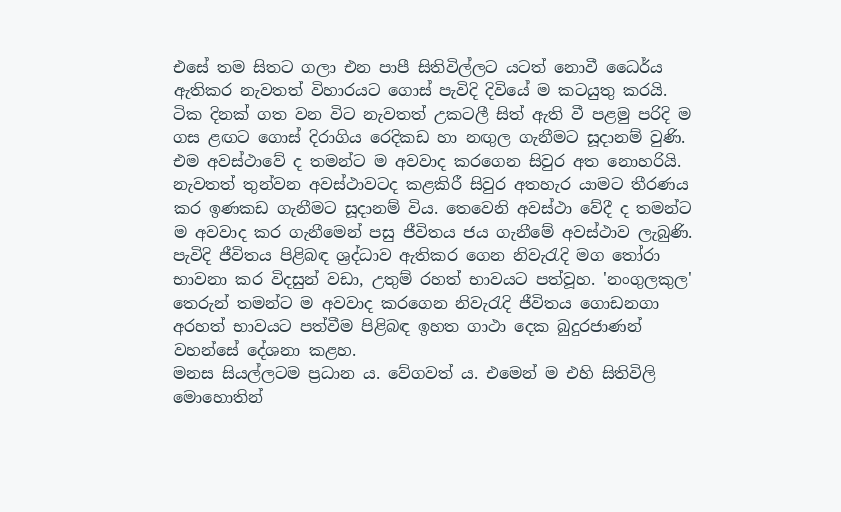එසේ තම සිතට ගලා එන පාපී සිතිවිල්ලට යටත් නොවී ධෛර්ය ඇතිකර නැවතත් විහාරයට ගොස් පැවිදි දිවියේ ම කටයුතු කරයි. ටික දිනක් ගත වන විට නැවතත් උකටලී සිත් ඇති වී පළමු පරිදි ම ගස ළඟට ගොස් දිරාගිය රෙදිකඩ හා නඟුල ගැනීමට සූදානම් වුණි. එම අවස්ථාවේ ද තමන්ට ම අවවාද කරගෙන සිවුර අත නොහරියි. නැවතත් තුන්වන අවස්ථාවටද කළකිරී සිවුර අතහැර යාමට තීරණය කර ඉණකඩ ගැනීමට සූදානම් විය. තෙවෙනි අවස්ථා වේදී ද තමන්ට ම අවවාද කර ගැනීමෙන් පසු ජීවිතය ජය ගැනීමේ අවස්ථාව ලැබුණි.
පැවිදි ජීවිතය පිළිබඳ ශ්‍රද්ධාව ඇතිකර ගෙන නිවැරැදි මග තෝරා භාවනා කර විදසුන් වඩා, උතුම් රහත් භාවයට පත්වූහ. 'නංගුලකුල' තෙරුන් තමන්ට ම අවවාද කරගෙන නිවැරැදි ජීවිතය ගොඩනගා අරහත් භාවයට පත්වීම පිළිබඳ ඉහත ගාථා දෙක බුදුරජාණන් වහන්සේ දේශනා කළහ.
මනස සියල්ලටම ප්‍රධාන ය. වේගවත් ය. එමෙන් ම එහි සිතිවිලි මොහොතින්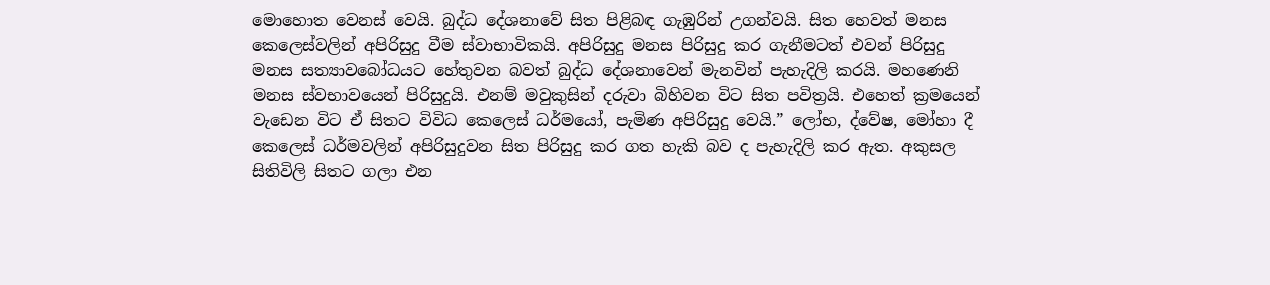මොහොත වෙනස් වෙයි. බුද්ධ දේශනාවේ සිත පිළිබඳ ගැඹුරින් උගන්වයි. සිත හෙවත් මනස කෙලෙස්වලින් අපිරිසුදු වීම ස්වාභාවිකයි. අපිරිසුදු මනස පිරිසුදු කර ගැනීමටත් එවන් පිරිසුදු මනස සත්‍යාවබෝධයට හේතුවන බවත් බුද්ධ දේශනාවෙන් මැනවින් පැහැදිලි කරයි. මහණෙනි මනස ස්වභාවයෙන් පිරිසුදුයි. එනම් මවුකුසින් දරුවා බිහිවන විට සිත පවිත්‍රයි. එහෙත් ක්‍රමයෙන් වැඩෙන විට ඒ සිතට විවිධ කෙලෙස් ධර්මයෝ, පැමිණ අපිරිසුදු වෙයි.” ලෝභ, ද්වේෂ, මෝහා දී කෙලෙස් ධර්මවලින් අපිරිසුදුවන සිත පිරිසුදු කර ගත හැකි බව ද පැහැදිලි කර ඇත. අකුසල සිතිවිලි සිතට ගලා එන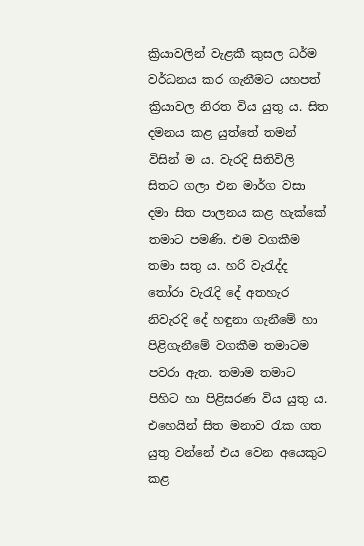ක්‍රියාවලින් වැළකී කුසල ධර්ම වර්ධනය කර ගැනීමට යහපත් ක්‍රියාවල නිරත විය යුතු ය. සිත දමනය කළ යුත්තේ තමන් විසින් ම ය. වැරදි සිතිවිලි සිතට ගලා එන මාර්ග වසා දමා සිත පාලනය කළ හැක්කේ තමාට පමණි. එම වගකීම තමා සතු ය. හරි වැරැද්ද තෝරා වැරැදි දේ අතහැර නිවැරදි දේ හඳුනා ගැනීමේ හා පිළිගැනීමේ වගකීම තමාටම පවරා ඇත. තමාම තමාට පිහිට හා පිළිසරණ විය යුතු ය. එහෙයින් සිත මනාව රැක ගත යුතු වන්නේ එය වෙන අයෙකුට කළ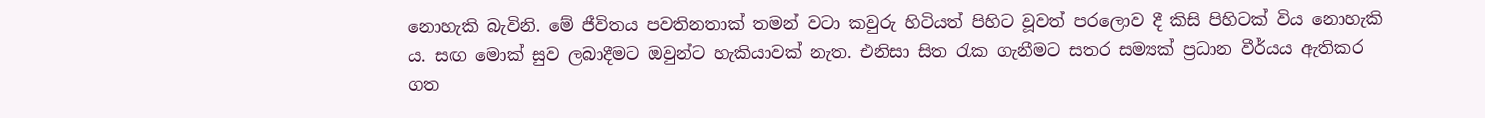නොහැකි බැවිනි. මේ ජීවිතය පවතිනතාක් තමන් වටා කවුරු හිටියත් පිහිට වූවත් පරලොව දී කිසි පිහිටක් විය නොහැකි ය. සඟ මොක් සුව ලබාදීමට ඔවුන්ට හැකියාවක් නැත. එනිසා සිත රැක ගැනීමට සතර සම්‍යක් ප්‍රධාන වීර්යය ඇතිකර ගත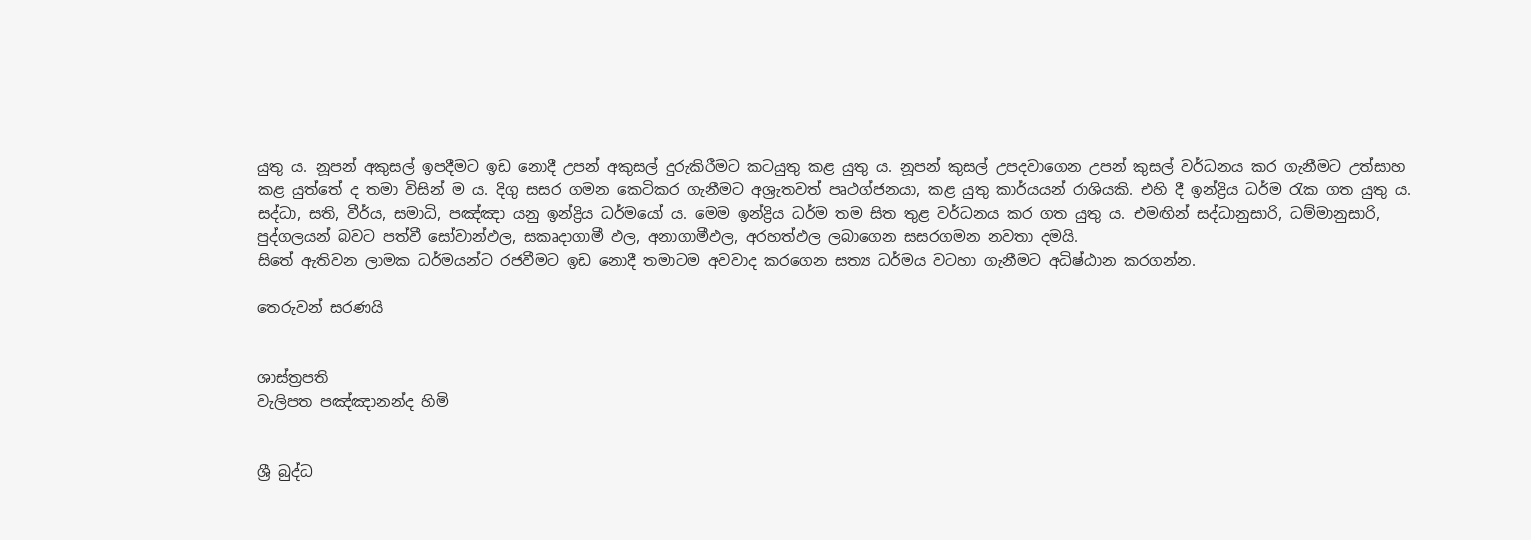යුතු ය. නූපන් අකුසල් ඉපදීමට ඉඩ නොදී උපන් අකුසල් දුරුකිරීමට කටයුතු කළ යුතු ය. නූපන් කුසල් උපදවාගෙන උපන් කුසල් වර්ධනය කර ගැනීමට උත්සාහ කළ යුත්තේ ද තමා විසින් ම ය. දිගු සසර ගමන කෙටිකර ගැනීමට අශ්‍රැතවත් පෘථග්ජනයා, කළ යුතු කාර්යයන් රාශියකි. එහි දී ඉන්ද්‍රිය ධර්ම රැක ගත යුතු ය. සද්ධා, සති, වීර්ය, සමාධි, පඤ්ඤා යනු ඉන්ද්‍රිය ධර්මයෝ ය. මෙම ඉන්ද්‍රිය ධර්ම තම සිත තුළ වර්ධනය කර ගත යුතු ය. එමඟින් සද්ධානුසාරි, ධම්මානුසාරි, පුද්ගලයන් බවට පත්වී සෝවාන්ඵල, සකෘදාගාමී ඵල, අනාගාමීඵල, අරහත්ඵල ලබාගෙන සසරගමන නවතා දමයි.
සිතේ ඇතිවන ලාමක ධර්මයන්ට රජවීමට ඉඩ නොදී තමාටම අවවාද කරගෙන සත්‍ය ධර්මය වටහා ගැනීමට අධිෂ්ඨාන කරගන්න.

තෙරුවන් සරණයි


ශාස්ත්‍රපති
වැලිපත පඤ්ඤානන්ද හිමි


ශ්‍රී බුද්ධ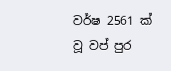වර්ෂ 2561 ක් වූ ‍වප් පුර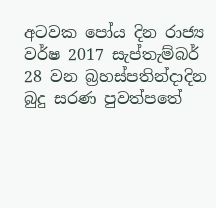අටවක පෝය දින රාජ්‍ය වර්ෂ 2017 සැප්තැම්බර් 28 වන බ්‍රහස්පතින්දාදින බුදු සරණ පුවත්පතේ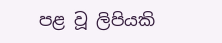පළ වූ ලිපියකි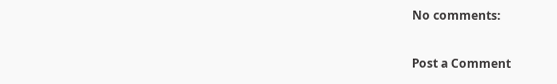No comments:

Post a Comment